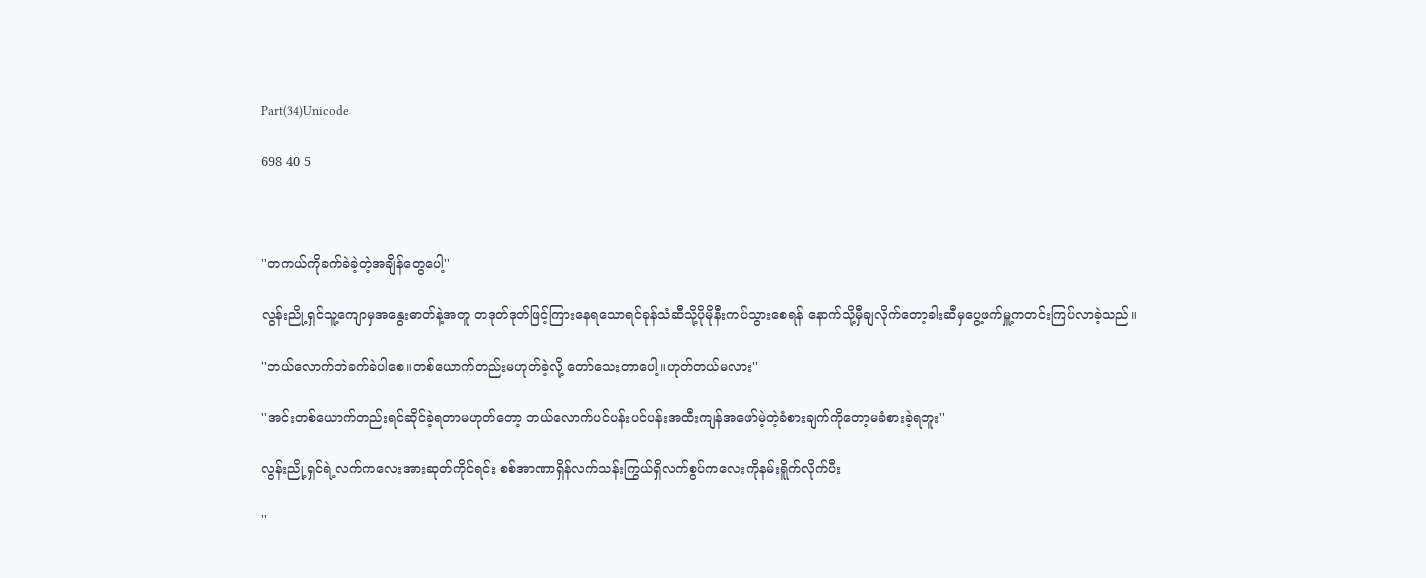Part(34)Unicode

698 40 5



''တကယ်ကိုခက်ခဲခဲ့တဲ့အချိန်တွေပေါ့''

လွန်းညို့ရှင်သူ့ကျောမှအနွေးဓာတ်နဲ့အတူ တဒုတ်ဒုတ်ဖြင့်ကြားနေရသောရင်ခုန်သံဆီသို့ပိုမိုနီးကပ်သွားစေရန် နောက်သို့မှီချလိုက်တော့ခါးဆီမှပွေ့ဖက်မှူ့ကတင်းကြပ်လာခဲ့သည်။

''ဘယ်လောက်ဘဲခက်ခဲပါစေ။တစ်ယောက်တည်းမဟုတ်ခဲ့လို့ တော်သေးတာပေါ့။ဟုတ်တယ်မလား''

''အင်းတစ်ယောက်တည်းရင်ဆိုင်ခဲ့ရတာမဟုတ်တော့ ဘယ်လောက်ပင်ပန်းပင်ပန်းအထီးကျန်အဖော်မဲ့တဲ့ခံစားချက်ကိုတော့မခံစားခဲ့ရဘူး''

လွန်းညို့ရှင်ရဲ့လက်ကလေးအားဆုတ်ကိုင်ရင်း စစ်အာဏာရှိန်လက်သန်းကြွယ်ရှိလက်စွပ်ကလေးကိုနမ်းရိူက်လိုက်ပီး

''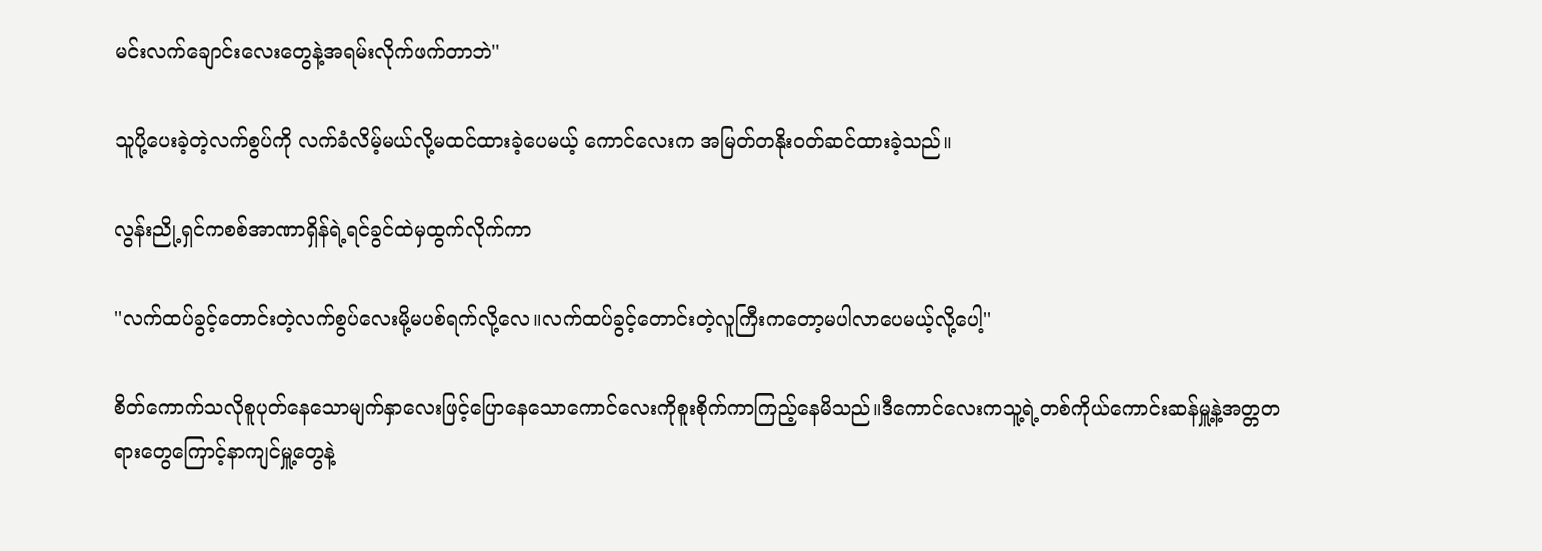မင်းလက်ချောင်းလေးတွေနဲ့အရမ်းလိုက်ဖက်တာဘဲ''

သူပို့ပေးခဲ့တဲ့လက်စွပ်ကို လက်ခံလိမ့်မယ်လို့မထင်ထားခဲ့ပေမယ့် ကောင်လေးက အမြတ်တနိုးဝတ်ဆင်ထားခဲ့သည်။

လွန်းညို့ရှင်ကစစ်အာဏာရှိန်ရဲ့ရင်ခွင်ထဲမှထွက်လိုက်ကာ

''လက်ထပ်ခွင့်တောင်းတဲ့လက်စွပ်လေးမို့မပစ်ရက်လို့လေ။လက်ထပ်ခွင့်တောင်းတဲ့လူကြီးကတော့မပါလာပေမယ့်လို့ပေါ့''

စိတ်ကောက်သလိုစူပုတ်နေသောမျက်နှာလေးဖြင့်ပြောနေသောကောင်လေးကိုစူးစိုက်ကာကြည့်နေမိသည်။ဒီကောင်လေးကသူ့ရဲ့တစ်ကိုယ်ကောင်းဆန်မှူ့နဲ့အတ္တတရားတွေကြောင့်နာကျင်မှူ့တွေနဲ့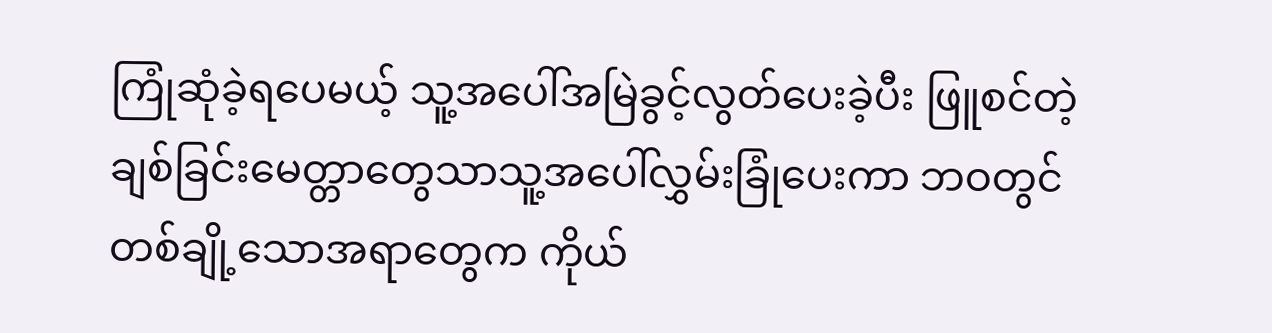ကြုံဆုံခဲ့ရပေမယ့် သူ့အပေါ်အမြဲခွင့်လွတ်ပေးခဲ့ပီး ဖြူစင်တဲ့ချစ်ခြင်းမေတ္တာတွေသာသူ့အပေါ်လွှမ်းခြုံပေးကာ ဘဝတွင် တစ်ချို့သောအရာတွေက ကိုယ်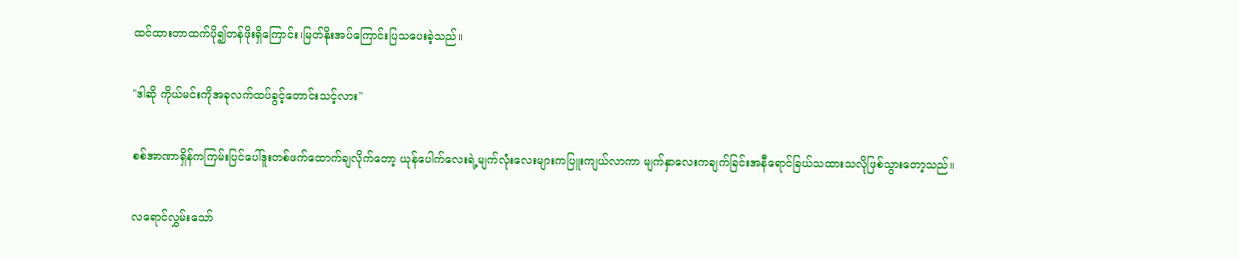ထင်ထားတာထက်ပို၍တန်ဖိုးရှိကြောင်း၊မြတ်နိုးအပ်ကြောင်းပြသပေးခဲ့သည်။

''ဒါဆို ကိုယ်မင်းကိုအခုလက်ထပ်ခွင့်တောင်းသင့်လား''

စစ်အာဏာရှိန်ကကြမ်းပြင်ပေါ်ဒူးတစ်ဖက်ထောက်ချလိုက်တော့ ယုန်ပေါက်လေးရဲ့မျက်လုံးလေးများကပြူးကျယ်လာကာ မျက်နှာလေးကချက်ခြင်းအနီရောင်ခြယ်သထားသလိုဖြစ်သွားတော့သည်။

လရောင်လွှမ်းသော်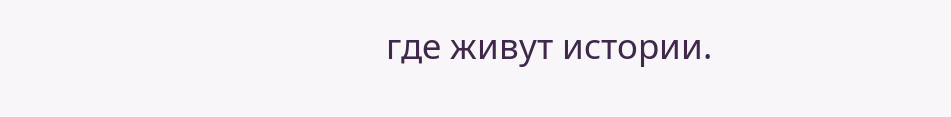где живут истории.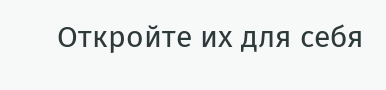Откройте их для себя